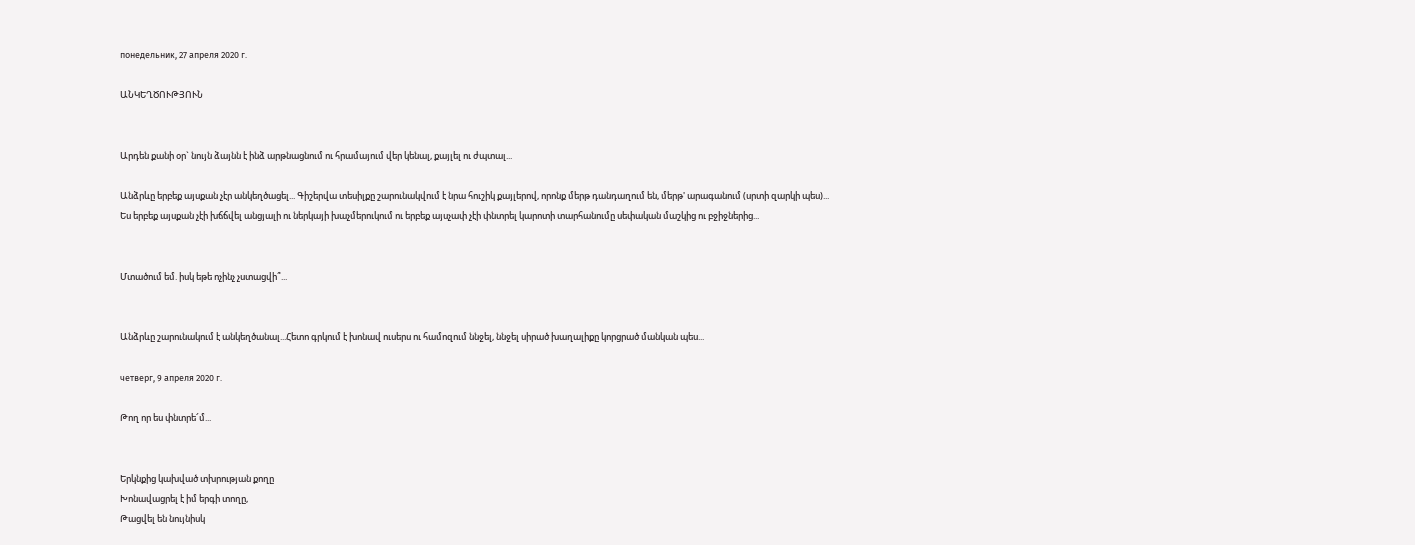понедельник, 27 апреля 2020 г.

ԱՆԿԵՂԾՈՒԹՅՈՒՆ


Արդեն քանի օր` նույն ձայնն է ինձ արթնացնում ու հրամայում վեր կենալ, քայլել ու ժպտալ...

Անձրևը երբեք այսքան չէր անկեղծացել... Գիշերվա տեսիլքը շարունակվում է նրա հուշիկ քայլերով, որոնք մերթ դանդաղում են, մերթ' արագանում (սրտի զարկի պես)...
Ես երբեք այսքան չէի խճճվել անցյալի ու ներկայի խաչմերուկում ու երբեք այսչափ չէի փնտրել կարոտի տարհանումը սեփական մաշկից ու բջիջներից...


Մտածում եմ. իսկ եթե ոչինչ չստացվի՞...


Անձրևը շարունակում է անկեղծանալ...Հետո գրկում է խոնավ ուսերս ու համոզում ննջել, ննջել սիրած խաղալիքը կորցրած մանկան պես...

четверг, 9 апреля 2020 г.

Թող որ ես փնտրե՜մ...


Երկնքից կախված տխրության քողը
Խոնավացրել է իմ երգի տողը,
Թացվել են նույնիսկ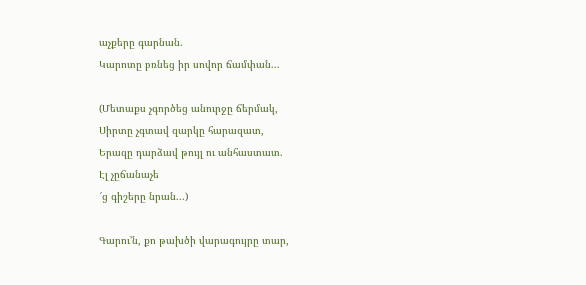աչքերը գարնան.
Կարոտը բռնեց իր սովոր ճամփան...

(Մետաքս չգործեց անուրջը ճերմակ,
Սիրտը չգտավ զարկը հարազատ,
Երազը դարձավ թույլ ու անհաստատ.
Էլ չըճանաչե
՜ց գիշերը նրան...)

Գարու'ն, քո թախծի վարագույրը տար,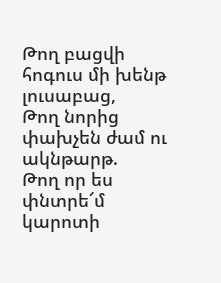Թող բացվի հոգուս մի խենթ լուսաբաց,
Թող նորից փախչեն ժամ ու ակնթարթ.
Թող որ ես փնտրե՜մ կարոտի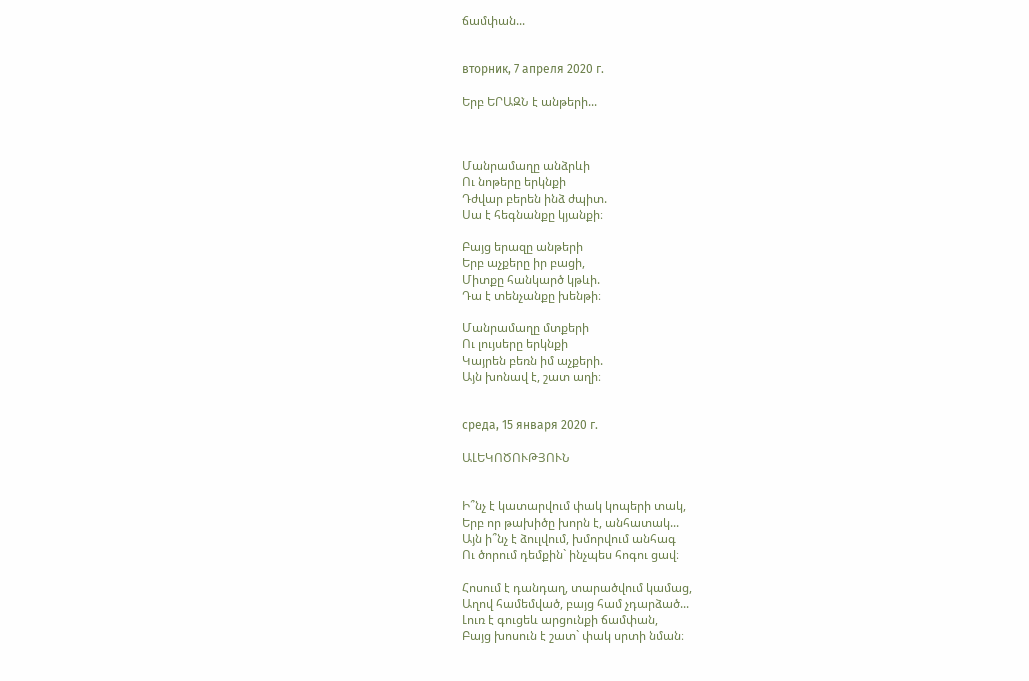ճամփան...


вторник, 7 апреля 2020 г.

Երբ ԵՐԱԶՆ է անթերի...



Մանրամաղը անձրևի
Ու նոթերը երկնքի
Դժվար բերեն ինձ ժպիտ.
Սա է հեգնանքը կյանքի։

Բայց երազը անթերի
Երբ աչքերը իր բացի,
Միտքը հանկարծ կթևի.
Դա է տենչանքը խենթի։

Մանրամաղը մտքերի
Ու լույսերը երկնքի
Կայրեն բեռն իմ աչքերի.
Այն խոնավ է, շատ աղի։


среда, 15 января 2020 г.

ԱԼԵԿՈԾՈՒԹՅՈՒՆ


Ի՞նչ է կատարվում փակ կոպերի տակ,
Երբ որ թախիծը խորն է, անհատակ...
Այն ի՞նչ է ձուլվում, խմորվում անհագ
Ու ծորում դեմքին` ինչպես հոգու ցավ։

Հոսում է դանդաղ, տարածվում կամաց,
Աղով համեմված, բայց համ չդարձած...
Լուռ է գուցեև արցունքի ճամփան,
Բայց խոսուն է շատ` փակ սրտի նման։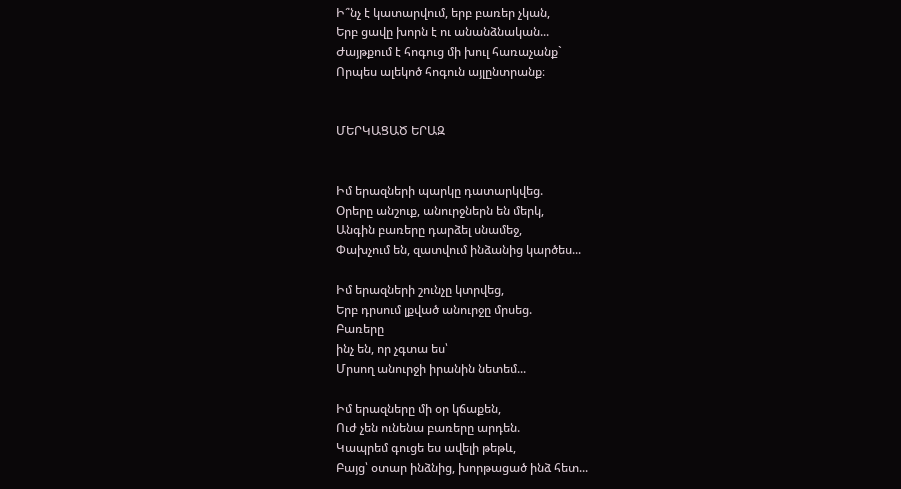Ի՞նչ է կատարվում, երբ բառեր չկան,
Երբ ցավը խորն է ու անանձնական...
Ժայթքում է հոգուց մի խուլ հառաչանք`
Որպես ալեկոծ հոգուն այլընտրանք։


ՄԵՐԿԱՑԱԾ ԵՐԱԶ


Իմ երազների պարկը դատարկվեց.
Օրերը անշուք, անուրջներն են մերկ,
Անգին բառերը դարձել սնամեջ,
Փախչում են, զատվում ինձանից կարծես...

Իմ երազների շունչը կտրվեց,
Երբ դրսում լքված անուրջը մրսեց.
Բառերը
ինչ են, որ չգտա ես՝
Մրսող անուրջի իրանին նետեմ...

Իմ երազները մի օր կճաքեն,
Ուժ չեն ունենա բառերը արդեն.
Կապրեմ գուցե ես ավելի թեթև,
Բայց՝ օտար ինձնից, խորթացած ինձ հետ...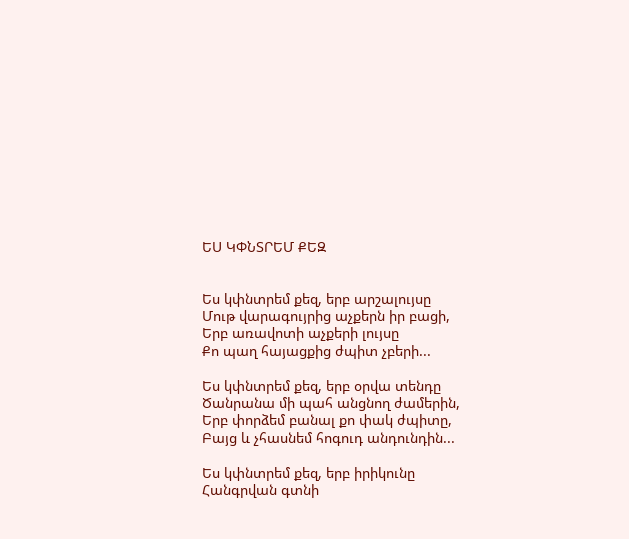ԵՍ ԿՓՆՏՐԵՄ ՔԵԶ


Ես կփնտրեմ քեզ, երբ արշալույսը
Մութ վարագույրից աչքերն իր բացի,
Երբ առավոտի աչքերի լույսը
Քո պաղ հայացքից ժպիտ չբերի...

Ես կփնտրեմ քեզ, երբ օրվա տենդը
Ծանրանա մի պահ անցնող ժամերին,
Երբ փորձեմ բանալ քո փակ ժպիտը,
Բայց և չհասնեմ հոգուդ անդունդին...

Ես կփնտրեմ քեզ, երբ իրիկունը
Հանգրվան գտնի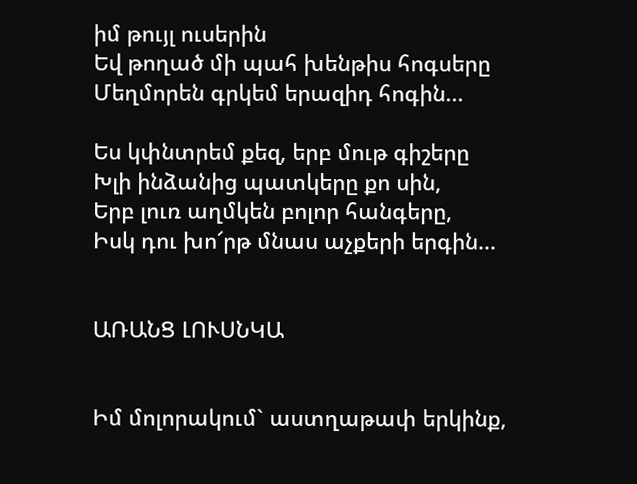իմ թույլ ուսերին
Եվ թողած մի պահ խենթիս հոգսերը
Մեղմորեն գրկեմ երազիդ հոգին...

Ես կփնտրեմ քեզ, երբ մութ գիշերը
Խլի ինձանից պատկերը քո սին,
Երբ լուռ աղմկեն բոլոր հանգերը,
Իսկ դու խո՜րթ մնաս աչքերի երգին...


ԱՌԱՆՑ ԼՈՒՍՆԿԱ


Իմ մոլորակում` աստղաթափ երկինք,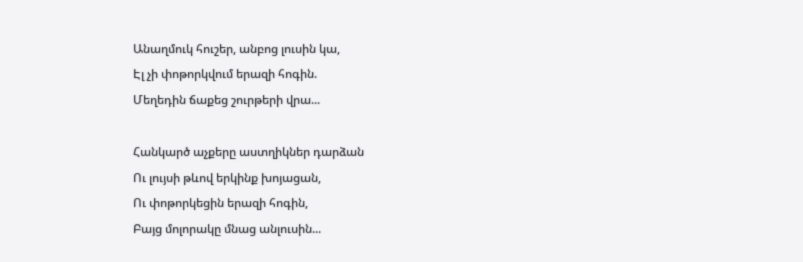Անաղմուկ հուշեր, անբոց լուսին կա,
Էլ չի փոթորկվում երազի հոգին.
Մեղեդին ճաքեց շուրթերի վրա...

Հանկարծ աչքերը աստղիկներ դարձան
Ու լույսի թևով երկինք խոյացան,
Ու փոթորկեցին երազի հոգին,
Բայց մոլորակը մնաց անլուսին...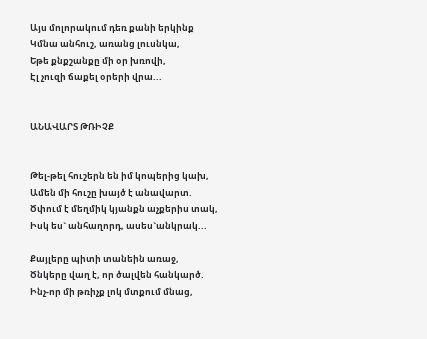Այս մոլորակում դեռ քանի երկինք
Կմնա անհուշ, առանց լուսնկա,
Եթե քնքշանքը մի օր խռովի,
Էլ չուզի ճաքել օրերի վրա...


ԱՆԱՎԱՐՏ ԹՌԻՉՔ


Թել-թել հուշերն են իմ կոպերից կախ,
Ամեն մի հուշը խայծ է անավարտ.
Ծփում է մեղմիկ կյանքն աչքերիս տակ,
Իսկ ես` անհաղորդ, ասես`անկրակ...

Քայլերը պիտի տանեին առաջ,
Ծնկերը վաղ է, որ ծալվեն հանկարծ.
Ինչ-որ մի թռիչք լոկ մտքում մնաց,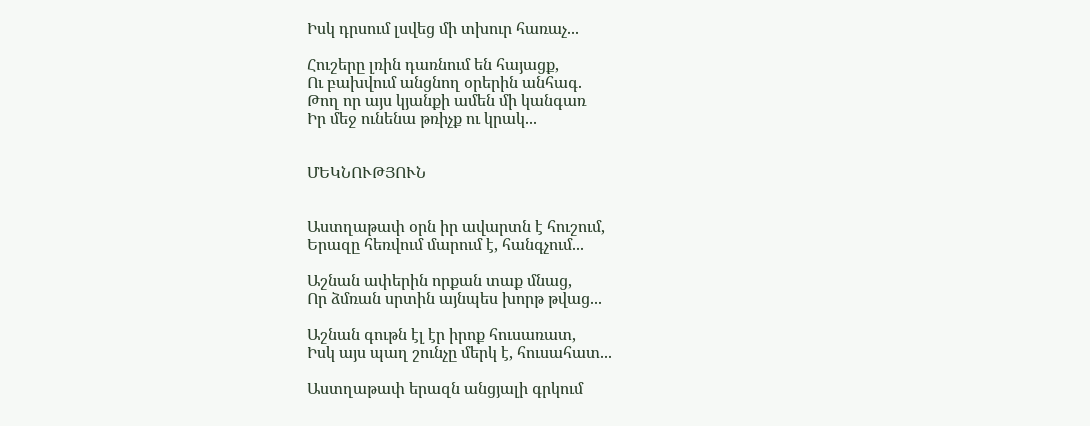Իսկ դրսում լսվեց մի տխուր հառաչ...

Հուշերը լռին դառնում են հայացք,
Ու բախվում անցնող օրերին անհագ.
Թող որ այս կյանքի ամեն մի կանգառ
Իր մեջ ունենա թռիչք ու կրակ...


ՄԵԿՆՈՒԹՅՈՒՆ


Աստղաթափ օրն իր ավարտն է հուշում,
Երազը հեռվում մարում է, հանգչում...

Աշնան ափերին որքան տաք մնաց,
Որ ձմռան սրտին այնպես խորթ թվաց...

Աշնան գութն էլ էր իրոք հուսառատ,
Իսկ այս պաղ շունչը մերկ է, հուսահատ...

Աստղաթափ երազն անցյալի գրկում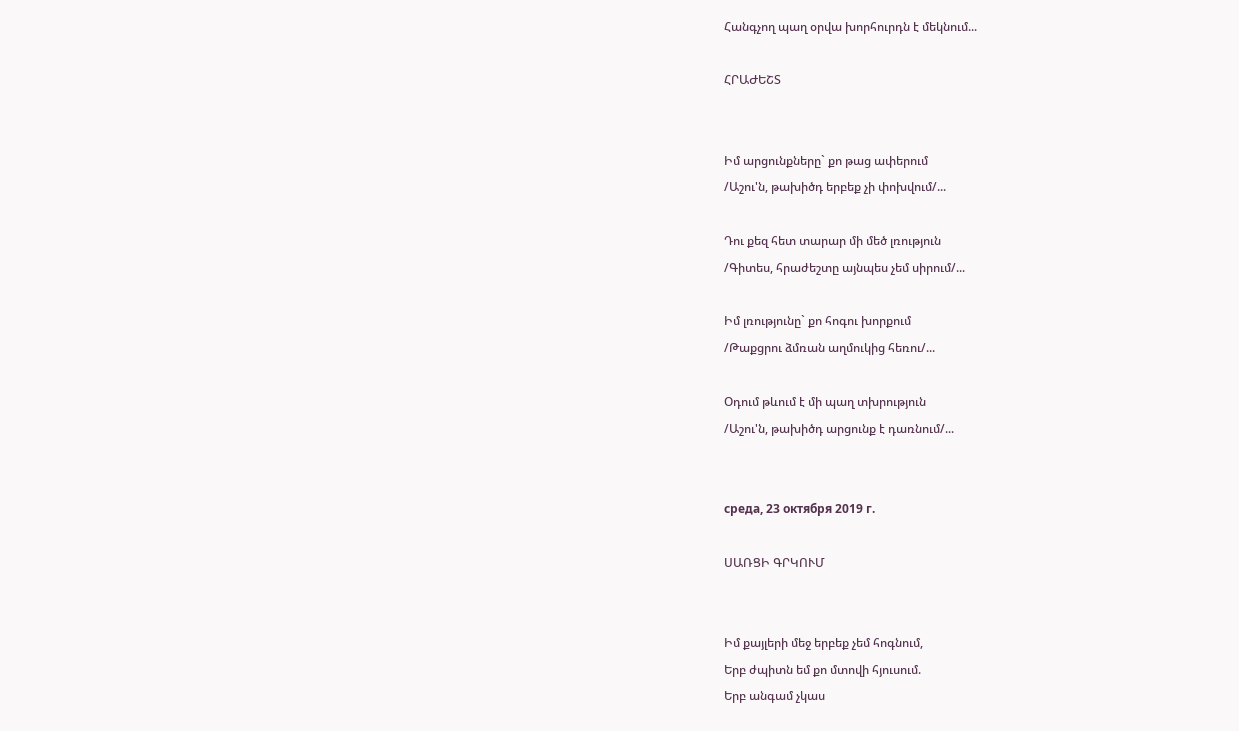Հանգչող պաղ օրվա խորհուրդն է մեկնում...

ՀՐԱԺԵՇՏ


Իմ արցունքները` քո թաց ափերում
/Աշու'ն, թախիծդ երբեք չի փոխվում/...

Դու քեզ հետ տարար մի մեծ լռություն
/Գիտես, հրաժեշտը այնպես չեմ սիրում/...

Իմ լռությունը` քո հոգու խորքում
/Թաքցրու ձմռան աղմուկից հեռու/...

Օդում թևում է մի պաղ տխրություն
/Աշու'ն, թախիծդ արցունք է դառնում/...


среда, 23 октября 2019 г.

ՍԱՌՑԻ ԳՐԿՈՒՄ


Իմ քայլերի մեջ երբեք չեմ հոգնում,
Երբ ժպիտն եմ քո մտովի հյուսում.
Երբ անգամ չկաս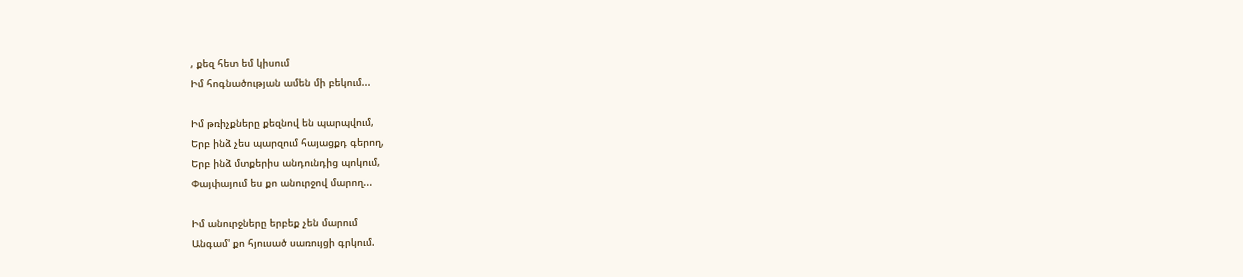, քեզ հետ եմ կիսում
Իմ հոգնածության ամեն մի բեկում...

Իմ թռիչքները քեզնով են պարպվում,
Երբ ինձ չես պարզում հայացքդ գերող,
Երբ ինձ մտքերիս անդունդից պոկում,
Փայփայում ես քո անուրջով մարող...

Իմ անուրջները երբեք չեն մարում
Անգամ' քո հյուսած սառույցի գրկում.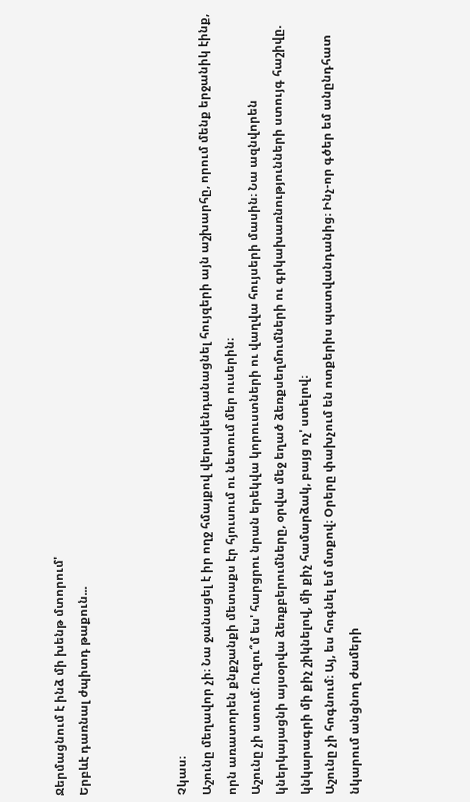Ջերմացնում է ինձ մի խենթ մտորում'
Երբևէ դառնալ ժպիտդ թաքուն...



Չկաս։
Աշունը մեղավոր չի։ Նա ջանացել է իր ողջ հմայքով վերակենդանացնել հույզերի այն աշխարհը, որում մենք երջանիկ էինք, որն առատորեն քնքշանքի մետաքս էր հյուսում ու նետում մեր ուսերին։
Աշունը չի ստում։ Ուզու՞մ ես' հարցրու նրան երեկվա կորուստների ու վաղվա հույսերի մասին։ Նա ազնվորեն կներկայացնի այսօրվա ձեռքբերումները, օրվա մեջ եղած ձեռքսեղմումների ու գրկախառնությունների ստույգ հաշիվը. կնկարագրի մի քիչ շիկնելով, մի քիչ համարձակ, բայց ոչ' ստելով։
Աշունը չի հոգնում։ Այ, ես հոգնել եմ մտքով։ Օրերը փախչում են ոտքերիս պատվանդանից։ Ինչ-որ գծեր եմ անընդհատ նկարում անցնող ժամերի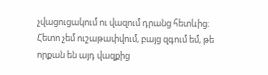չվացուցակում ու վազում դրանց հետևից։ Հետո չեմ ուշաթափվում, բայց զգում եմ, թե որքան են այդ վազքից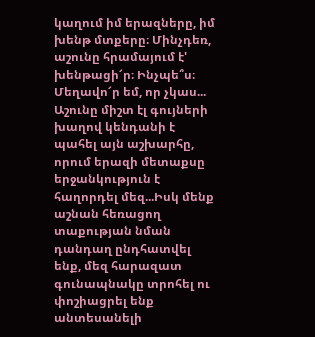կաղում իմ երազները, իմ խենթ մտքերը։ Մինչդեռ, աշունը հրամայում է' խենթացի՜ր։ Ինչպե՞ս։
Մեղավո՜ր եմ, որ չկաս...
Աշունը միշտ էլ գույների խաղով կենդանի է պահել այն աշխարհը, որում երազի մետաքսը երջանկություն է հաղորդել մեզ...Իսկ մենք աշնան հեռացող տաքության նման դանդաղ ընդհատվել ենք, մեզ հարազատ գունապնակը տրոհել ու փոշիացրել ենք անտեսանելի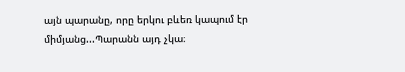այն պարանը, որը երկու բևեռ կապում էր միմյանց...Պարանն այդ չկա։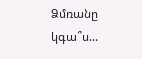Ձմռանը կգա՞ս...